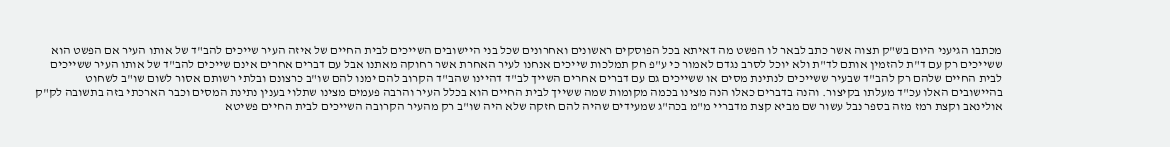מכתבו הגיעני היום בש"ק תצוה אשר כתב לבאר לו הפשט מה דאיתא בכל הפוסקים ראשונים ואחרונים שכל בני היישובים השייכים לבית החיים של איזה העיר שייכים להב"ד של אותו העיר אם הפשט הוא ששייכים רק עם ד"ת להזמין אותם לד"ת ולא יוכל לסרב נגדם לאמור כי ע"פ חק תמלכות שייכים אנחנו לעיר האחרת אשר רחוקה מאתנו אבל עם דברים אחרים אינם שייכים להב"ד של אותו העיר ששייכים לבית החיים שלהם רק להב"ד שבעיר ששייכים לנתינת מסים או ששייכים גם עם דברים אחרים השייך לב"ד דהיינו שהב"ד הקרוב להם ימנו להם שו"ב כרצונם ובלתי רשותם אסור לשום שו"ב לשחוט בהיישובים האלו עכ"ד מעלתו בקיצור. והנה בדברים כאלו הנה מצינו בכמה מקומות שמה ששייך לבית החיים הוא בכלל העיר והרבה פעמים מצינו שתלוי בענין נתינת המסים וכבר הארכתי בזה בתשובה לק"ק אולינאב וקצת רמז מזה בספר נבל עשור שם מביא קצת מדבריי מ"מ בכה"ג שמעידים שהיה להם חזקה שלא היה שו"ב רק מהעיר הקרובה השייכים לבית החיים פשיטא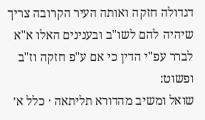דגדולה חזקה ואותה העיר הקרובה צריך שיהיה להם לשו"ב ובענינים האלו א"א לברר עפ"י הדין כי אם ע"פ חזקה וז"ב ופשוט:
שואל ומשיב מהדורא תליתאה · כלל א׳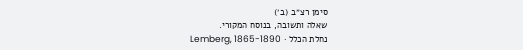סימן רצ״ב (ב׳)
שאלה ותשובה, בנוסח המקורי.
נחלת הכלל · Lemberg, 1865-1890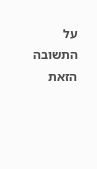על התשובה הזאת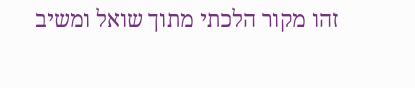זהו מקור הלכתי מתוך שואל ומשיב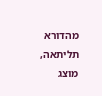מהדורא תליתאה, מוצג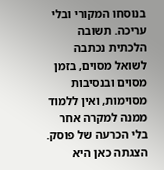בנוסחו המקורי ובלי עריכה. תשובה הלכתית נכתבה לשואל מסוים, בזמן מסוים ובנסיבות מסוימות, ואין ללמוד ממנה למקרה אחר בלי הכרעה של פוסק. הצגתה כאן היא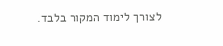לצורך לימוד המקור בלבד.